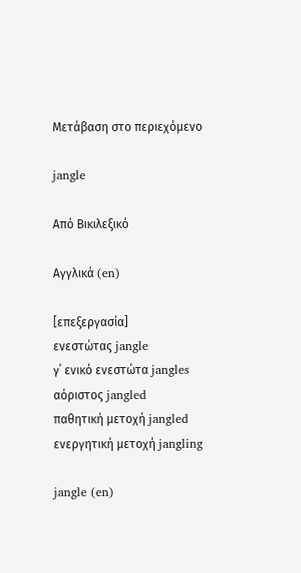Μετάβαση στο περιεχόμενο

jangle

Από Βικιλεξικό

Αγγλικά (en)

[επεξεργασία]
ενεστώτας jangle
γ΄ ενικό ενεστώτα jangles
αόριστος jangled
παθητική μετοχή jangled
ενεργητική μετοχή jangling

jangle (en)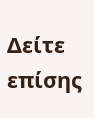Δείτε επίσης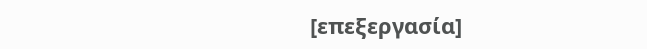[επεξεργασία]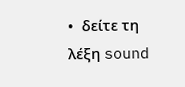•  δείτε τη λέξη sound